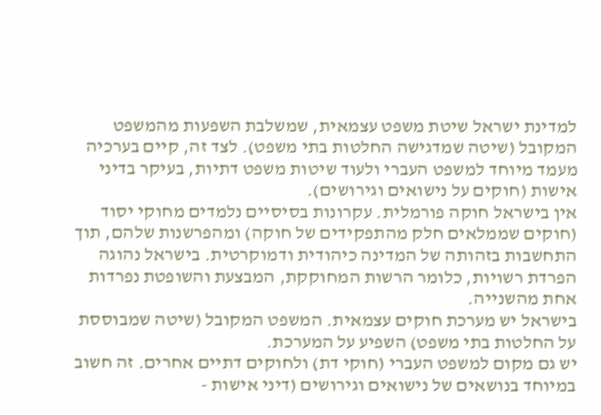למדינת ישראל שיטת משפט עצמאית, שמשלבת השפעות מהמשפט המקובל (שיטה שמדגישה החלטות בתי משפט). לצד זה, קיים בערכיה מעמד מיוחד למשפט העברי ולעוד שיטות משפט דתיות, בעיקר בדיני אישות (חוקים על נישואים וגירושים).
אין בישראל חוקה פורמלית. עקרונות בסיסיים נלמדים מחוקי יסוד (חוקים שממלאים חלק מהתפקידים של חוקה) ומהפרשנות שלהם, תוך התחשבות בזהותה של המדינה כיהודית ודמוקרטית. בישראל נהוגה הפרדת רשויות, כלומר הרשות המחוקקת, המבצעת והשופטת נפרדות אחת מהשנייה.
בישראל יש מערכת חוקים עצמאית. המשפט המקובל (שיטה שמבוססת על החלטות בתי משפט) השפיע על המערכת.
יש גם מקום למשפט העברי (חוקי דת) ולחוקים דתיים אחרים. זה חשוב במיוחד בנושאים של נישואים וגירושים (דיני אישות -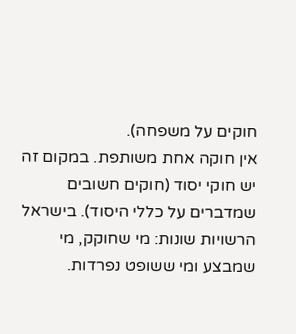חוקים על משפחה).
אין חוקה אחת משותפת. במקום זה יש חוקי יסוד (חוקים חשובים שמדברים על כללי היסוד). בישראל הרשויות שונות: מי שחוקק, מי שמבצע ומי ששופט נפרדות.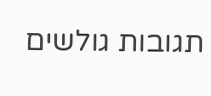תגובות גולשים